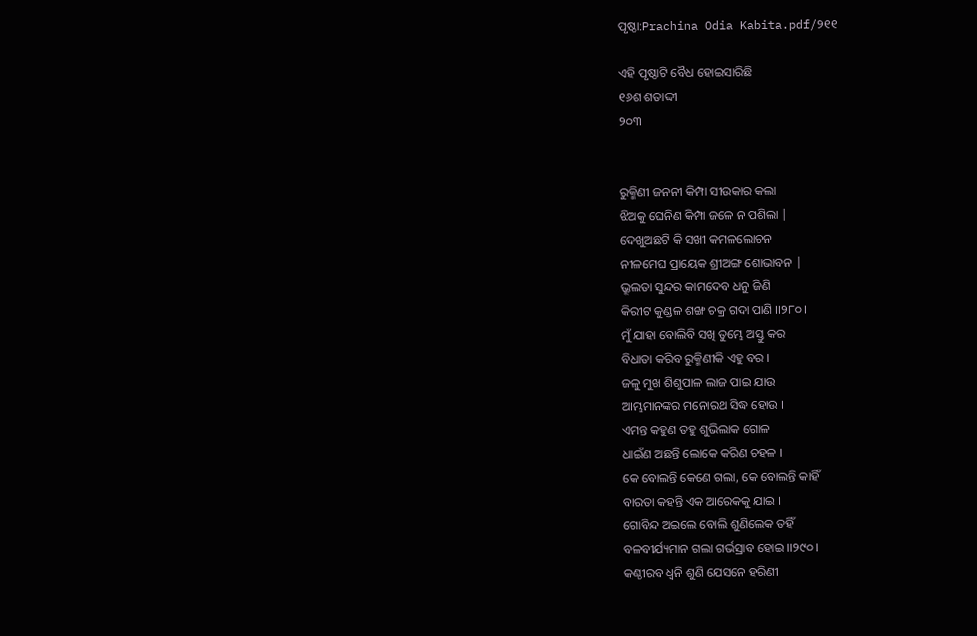ପୃଷ୍ଠା:Prachina Odia Kabita.pdf/୨୧୧

ଏହି ପୃଷ୍ଠାଟି ବୈଧ ହୋଇସାରିଛି
୧୬ଶ ଶତାଦ୍ଦୀ
୨୦୩


ରୁକ୍ମିଣୀ ଜନନୀ କିମ୍ପା ସୀଉକାର କଲା
ଝିଅକୁ ଘେନିଣ କିମ୍ପା ଜଳେ ନ ପଶିଲା |
ଦେଖୁଅଛଟି କି ସଖୀ କମଳଲୋଚନ
ନୀଳମେଘ ପ୍ରାୟେକ ଶ୍ରୀଅଙ୍ଗ ଶୋଭାବନ |
ଭ୍ରୂଲତା ସୁନ୍ଦର କାମଦେବ ଧନୁ ଜିଣି
କିରୀଟ କୁଣ୍ଡଳ ଶଙ୍ଖ ଚକ୍ର ଗଦା ପାଣି ।।୨୮୦।
ମୁଁ ଯାହା ବୋଲିବି ସଖି ତୁମ୍ଭେ ଅସ୍ତୁ କର
ବିଧାତା କରିବ ରୁକ୍ମିଣୀକି ଏହୁ ବର ।
ଜଳୁ ମୁଖ ଶିଶୁପାଳ ଲାଜ ପାଇ ଯାଉ
ଆମ୍ଭମାନଙ୍କର ମନୋରଥ ସିଦ୍ଧ ହୋଉ ।
ଏମନ୍ତ କହୁଣ ତହୁ ଶୁଭିଲାକ ଗୋଳ
ଧାଇଁଣ ଅଛନ୍ତି ଲୋକେ କରିଣ ଚହଳ ।
କେ ବୋଲନ୍ତି କେଣେ ଗଲା, କେ ବୋଲନ୍ତି କାହିଁ
ବାରତା କହନ୍ତି ଏକ ଆରେକକୁ ଯାଇ ।
ଗୋବିନ୍ଦ ଅଇଲେ ବୋଲି ଶୁଣିଲେକ ତହିଁ
ବଳବୀର୍ଯ୍ୟମାନ ଗଲା ଗର୍ଭସ୍ରାବ ହୋଇ ।।୨୯୦।
କଣ୍ଠୀରବ ଧ୍ୱନି ଶୁଣି ଯେସନେ ହରିଣୀ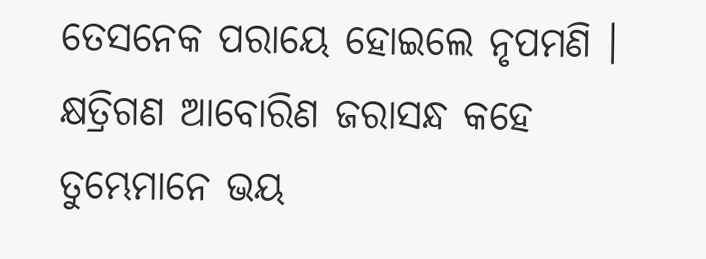ତେସନେକ ପରାୟେ ହୋଇଲେ ନୃପମଣି ।
କ୍ଷତ୍ରିଗଣ ଆବୋରିଣ ଜରାସନ୍ଧ କହେ
ତୁମ୍ଭେମାନେ ଭୟ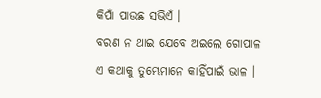କିପାଁ ପାଉଛ ସଭିଏଁ ।
ବରଣ ନ ଥାଇ ଯେବେ ଅଇଲେ ଗୋପାଳ
ଏ କଥାକୁ ତୁମ୍ଭେମାନେ କାହିଁପାଇଁ ଭାଳ ।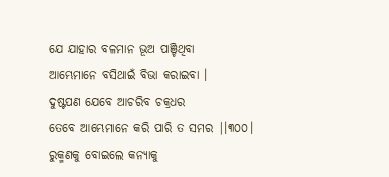ଯେ ଯାହାର ବଳମାନ ଭୂଅ ପାଞ୍ଚିଥିବା
ଆମ୍ଭେମାନେ ବସିଥାଇଁ ବିଭା କରାଇବା ।
ଦୁଷ୍ଟପଣ ଯେବେ ଆଚରିବ ଚକ୍ରଧର
ତେବେ ଆମ୍ଭେମାନେ କରି ପାରି ତ ସମର |।୩୦୦।
ରୁକ୍ମଣକୁ ବୋଇଲେ କନ୍ୟାକୁ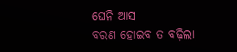ଘେନି ଆସ
ବରଣ ହୋଇବ ତ ବଢ଼ିଲା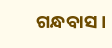ଗନ୍ଧବାସ ।